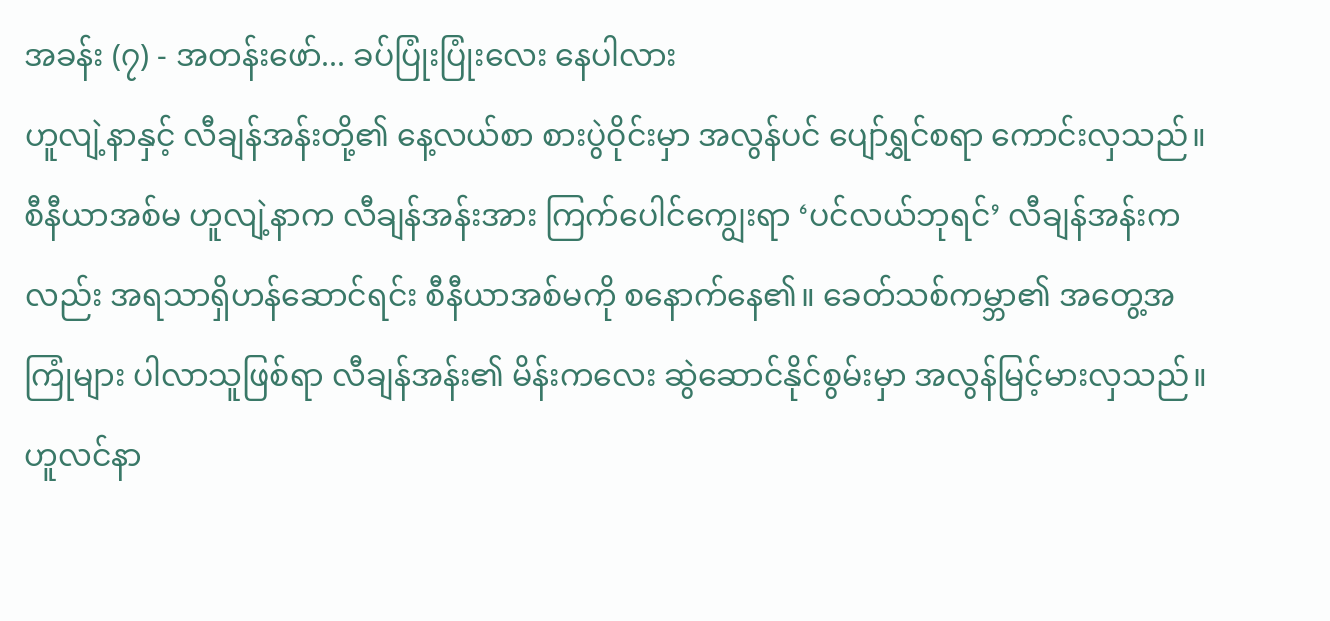အခန်း (၇) - အတန်းဖော်... ခပ်ပြုံးပြုံးလေး နေပါလား
ဟူလျဲ့နာနှင့် လီချန်အန်းတို့၏ နေ့လယ်စာ စားပွဲဝိုင်းမှာ အလွန်ပင် ပျော်ရွှင်စရာ ကောင်းလှသည်။ စီနီယာအစ်မ ဟူလျဲ့နာက လီချန်အန်းအား ကြက်ပေါင်ကျွေးရာ ‘ပင်လယ်ဘုရင်’ လီချန်အန်းကလည်း အရသာရှိဟန်ဆောင်ရင်း စီနီယာအစ်မကို စနောက်နေ၏။ ခေတ်သစ်ကမ္ဘာ၏ အတွေ့အကြုံများ ပါလာသူဖြစ်ရာ လီချန်အန်း၏ မိန်းကလေး ဆွဲဆောင်နိုင်စွမ်းမှာ အလွန်မြင့်မားလှသည်။ ဟူလင်နာ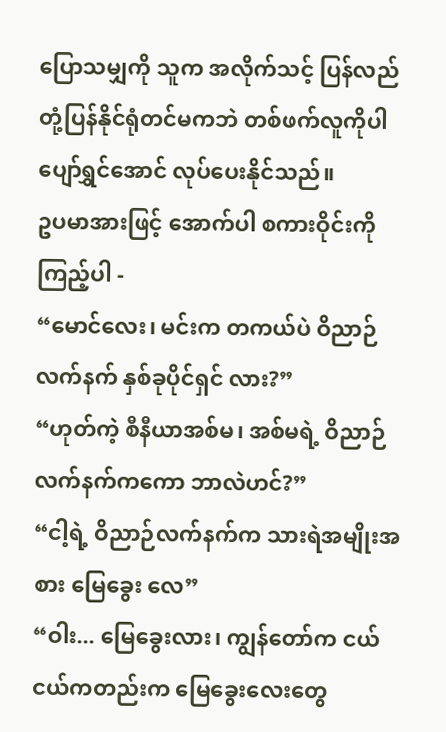ပြောသမျှကို သူက အလိုက်သင့် ပြန်လည် တုံ့ပြန်နိုင်ရုံတင်မကဘဲ တစ်ဖက်လူကိုပါ ပျော်ရွှင်အောင် လုပ်ပေးနိုင်သည်။
ဥပမာအားဖြင့် အောက်ပါ စကားဝိုင်းကို ကြည့်ပါ -
“မောင်လေး၊ မင်းက တကယ်ပဲ ဝိညာဉ်လက်နက် နှစ်ခုပိုင်ရှင် လား?”
“ဟုတ်ကဲ့ စီနီယာအစ်မ၊ အစ်မရဲ့ ဝိညာဉ်လက်နက်ကကော ဘာလဲဟင်?”
“ငါ့ရဲ့ ဝိညာဉ်လက်နက်က သားရဲအမျိုးအစား မြေခွေး လေ”
“ဝါး... မြေခွေးလား၊ ကျွန်တော်က ငယ်ငယ်ကတည်းက မြေခွေးလေးတွေ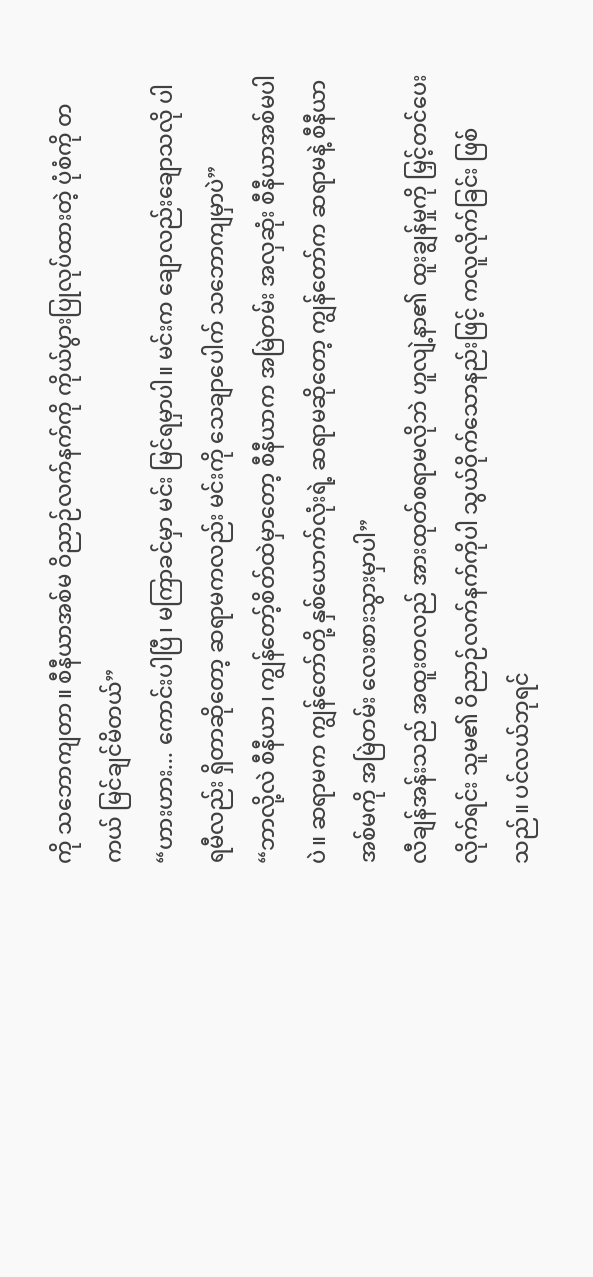ကို သဘောကျတာ။ စီနီယာအစ်မ ဝိညာဉ်လက်နက်ကို ကိုယ်ပွားပြုလုပ်ထားတဲ့ ပုံစံကို တကယ် မြင်ချင်မိတယ်”
“ဟားဟား... ကောင်းပါပြီ၊ မကြာခင်မှာ မင်း မြင်ရမှာပါ။ မင်းက ချောလည်းချောသလို ပါရမီလည်း ရှိတာဆိုတော့ ဆရာမကလည်း မင်းကို သေချာပေါက် သဘောကျမှာပဲ”
“ဘာလို့လဲ စီနီယာ၊ ကျွန်တော့်စိတ်ထဲမှာတော့ စီနီယာက အမြဲတမ်း အလှဆုံး စီနီယာအစ်မပါပဲ။ ဆရာမက ကျွန်တော်တို့ နှစ်ယောက်လုံးရဲ့ ဆရာမဆိုတော့ ကျွန်တော်က ဆရာမနဲ့ စီနီယာအစ်မကို အမြဲတမ်း လေးစားသွားမှာပါ”
လီချန်အန်းသည် အထူးတလည် အားထုတ်စရာမလိုဘဲ ဟူလျဲ့နာ၏ ထူးချွန်မှုကို မြှင့်တင်ပေးလိုက်ရင်း သူမ၏ ဝိညာဉ်လက်နက်ကိုပါ သွယ်ဝိုက်သောနည်းဖြင့် ကလူလိုက်ခြင်း ဖြစ်သည်။ ပင်လယ်ဘုရင်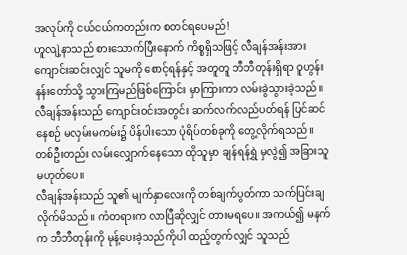အလုပ်ကို ငယ်ငယ်ကတည်းက စတင်ရပေမည်!
ဟူလျဲ့နာသည် စားသောက်ပြီးနောက် ကိစ္စရှိသဖြင့် လီချန်အန်းအား ကျောင်းဆင်းလျှင် သူမကို စောင့်ရန်နှင့် အတူတူ ဘီဘီတုန်းရှိရာ ဝူဟွန်းနန်းတော်သို့ သွားကြမည်ဖြစ်ကြောင်း မှာကြားကာ လမ်းခွဲသွားခဲ့သည်။ လီချန်အန်းသည် ကျောင်းဝင်းအတွင်း ဆက်လက်လည်ပတ်ရန် ပြင်ဆင်နေစဉ် မလှမ်းမကမ်း၌ ပိန်ပါးသော ပုံရိပ်တစ်ခုကို တွေ့လိုက်ရသည်။ တစ်ဦးတည်း လမ်းလျှောက်နေသော ထိုသူမှာ ချန်ရန်ရွှဲ မှလွဲ၍ အခြားသူ မဟုတ်ပေ။
လီချန်အန်းသည် သူ၏ မျက်နှာလေးကို တစ်ချက်ပွတ်ကာ သက်ပြင်းချလိုက်မိသည်။ ကံတရားက လာပြီဆိုလျှင် တားမရပေ။ အကယ်၍ မနက်က ဘီဘီတုန်းကို မုန့်ပေးခဲ့သည်ကိုပါ ထည့်တွက်လျှင် သူသည်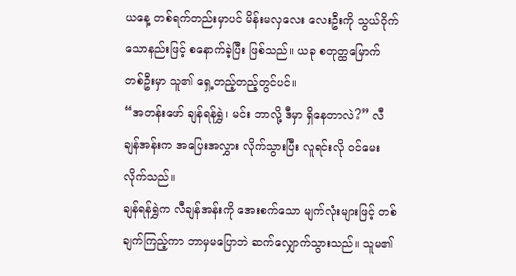ယနေ့ တစ်ရက်တည်းမှာပင် မိန်းမလှလေး လေးဦးကို သွယ်ဝိုက်သောနည်းဖြင့် စနောက်ခဲ့ပြီး ဖြစ်သည်။ ယခု စတုတ္ထမြောက် တစ်ဦးမှာ သူ၏ ရှေ့တည့်တည့်တွင်ပင်။
“အတန်းဖော် ချန်ရန်ရွှဲ၊ မင်း ဘာလို့ ဒီမှာ ရှိနေတာလဲ?” လီချန်အန်းက အပြေးအလွှား လိုက်သွားပြီး လူရင်းလို ဝင်မေးလိုက်သည်။
ချန်ရန်ရွှဲက လီချန်အန်းကို အေးစက်သော မျက်လုံးများဖြင့် တစ်ချက်ကြည့်ကာ ဘာမှမပြောဘဲ ဆက်လျှောက်သွားသည်။ သူမ၏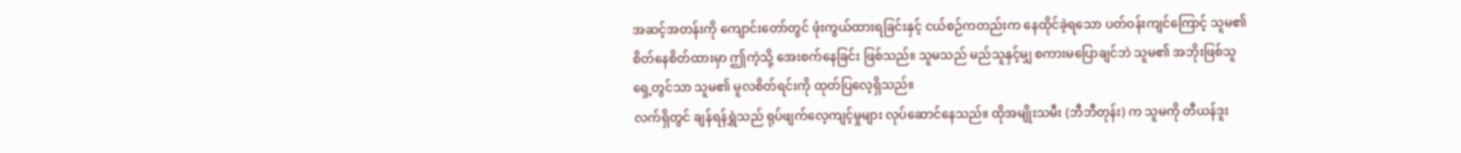အဆင့်အတန်းကို ကျောင်းတော်တွင် ဖုံးကွယ်ထားရခြင်းနှင့် ငယ်စဉ်ကတည်းက နေထိုင်ခဲ့ရသော ပတ်ဝန်းကျင်ကြောင့် သူမ၏ စိတ်နေစိတ်ထားမှာ ဤကဲ့သို့ အေးစက်နေခြင်း ဖြစ်သည်။ သူမသည် မည်သူနှင့်မျှ စကားမပြောချင်ဘဲ သူမ၏ အဘိုးဖြစ်သူ ရှေ့တွင်သာ သူမ၏ မူလစိတ်ရင်းကို ထုတ်ပြလေ့ရှိသည်။
လက်ရှိတွင် ချန်ရန်ရွှဲသည် ရုပ်ဖျက်လေ့ကျင့်မှုများ လုပ်ဆောင်နေသည်။ ထိုအမျိုးသမီး (ဘီဘီတုန်း) က သူမကို တီယန်ဒူး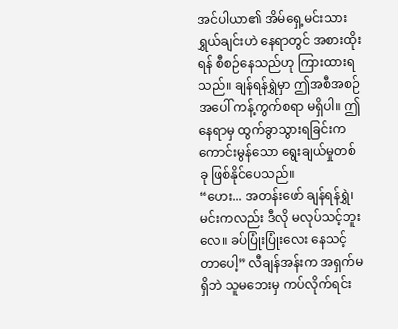အင်ပါယာ၏ အိမ်ရှေ့မင်းသား ရွှယ်ချင်းဟဲ နေရာတွင် အစားထိုးရန် စီစဉ်နေသည်ဟု ကြားထားရသည်။ ချန်ရန်ရွှဲမှာ ဤအစီအစဉ်အပေါ် ကန့်ကွက်စရာ မရှိပါ။ ဤနေရာမှ ထွက်ခွာသွားရခြင်းက ကောင်းမွန်သော ရွေးချယ်မှုတစ်ခု ဖြစ်နိုင်ပေသည်။
“ဟေး... အတန်းဖော် ချန်ရန်ရွှဲ၊ မင်းကလည်း ဒီလို မလုပ်သင့်ဘူးလေ။ ခပ်ပြုံးပြုံးလေး နေသင့်တာပေါ့” လီချန်အန်းက အရှက်မရှိဘဲ သူမဘေးမှ ကပ်လိုက်ရင်း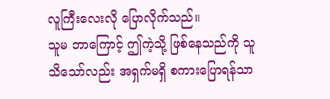လူကြီးလေးလို ပြောလိုက်သည်။
သူမ ဘာကြောင့် ဤကဲ့သို့ ဖြစ်နေသည်ကို သူ သိသော်လည်း အရှက်မရှိ စကားပြောရန်သာ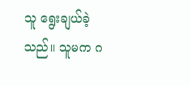သူ ရွေးချယ်ခဲ့သည်။ သူမက ဂ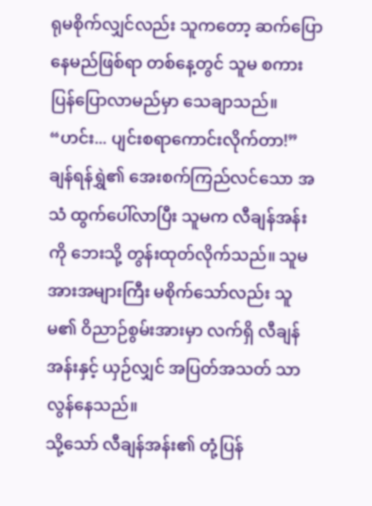ရုမစိုက်လျှင်လည်း သူကတော့ ဆက်ပြောနေမည်ဖြစ်ရာ တစ်နေ့တွင် သူမ စကားပြန်ပြောလာမည်မှာ သေချာသည်။
“ဟင်း... ပျင်းစရာကောင်းလိုက်တာ!” ချန်ရန်ရွှဲ၏ အေးစက်ကြည်လင်သော အသံ ထွက်ပေါ်လာပြီး သူမက လီချန်အန်းကို ဘေးသို့ တွန်းထုတ်လိုက်သည်။ သူမ အားအများကြီး မစိုက်သော်လည်း သူမ၏ ဝိညာဉ်စွမ်းအားမှာ လက်ရှိ လီချန်အန်းနှင့် ယှဉ်လျှင် အပြတ်အသတ် သာလွန်နေသည်။
သို့သော် လီချန်အန်း၏ တုံ့ပြန်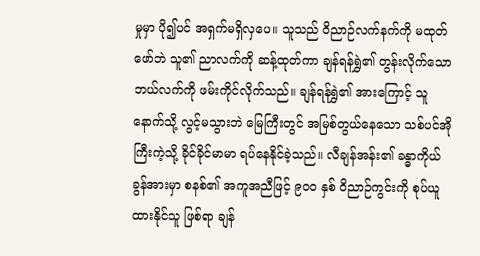မှုမှာ ပို၍ပင် အရှက်မရှိလှပေ။ သူသည် ဝိညာဉ်လက်နက်ကို မထုတ်ဖော်ဘဲ သူ၏ ညာလက်ကို ဆန့်ထုတ်ကာ ချန်ရန်ရွှဲ၏ တွန်းလိုက်သော ဘယ်လက်ကို ဖမ်းကိုင်လိုက်သည်။ ချန်ရန်ရွှဲ၏ အားကြောင့် သူ နောက်သို့ လွင့်မသွားဘဲ မြေကြီးတွင် အမြစ်တွယ်နေသော သစ်ပင်အိုကြီးကဲ့သို့ ခိုင်ခိုင်မာမာ ရပ်နေနိုင်ခဲ့သည်။ လီချန်အန်း၏ ခန္ဓာကိုယ် ခွန်အားမှာ စနစ်၏ အကူအညီဖြင့် ၉၀၀ နှစ် ဝိညာဉ်ကွင်းကို စုပ်ယူထားနိုင်သူ ဖြစ်ရာ ချန်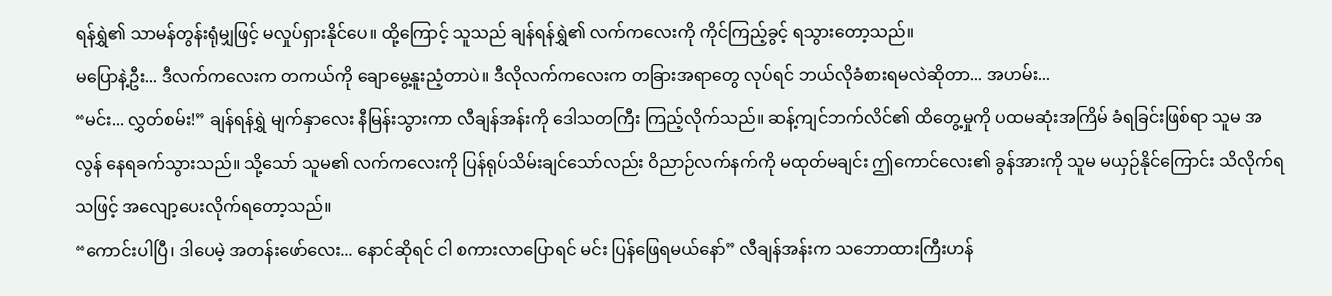ရန်ရွှဲ၏ သာမန်တွန်းရုံမျှဖြင့် မလှုပ်ရှားနိုင်ပေ။ ထို့ကြောင့် သူသည် ချန်ရန်ရွှဲ၏ လက်ကလေးကို ကိုင်ကြည့်ခွင့် ရသွားတော့သည်။
မပြောနဲ့ဦး... ဒီလက်ကလေးက တကယ်ကို ချောမွေ့နူးညံ့တာပဲ။ ဒီလိုလက်ကလေးက တခြားအရာတွေ လုပ်ရင် ဘယ်လိုခံစားရမလဲဆိုတာ... အဟမ်း...
“မင်း... လွှတ်စမ်း!” ချန်ရန်ရွှဲ မျက်နှာလေး နီမြန်းသွားကာ လီချန်အန်းကို ဒေါသတကြီး ကြည့်လိုက်သည်။ ဆန့်ကျင်ဘက်လိင်၏ ထိတွေ့မှုကို ပထမဆုံးအကြိမ် ခံရခြင်းဖြစ်ရာ သူမ အလွန် နေရခက်သွားသည်။ သို့သော် သူမ၏ လက်ကလေးကို ပြန်ရုပ်သိမ်းချင်သော်လည်း ဝိညာဉ်လက်နက်ကို မထုတ်မချင်း ဤကောင်လေး၏ ခွန်အားကို သူမ မယှဉ်နိုင်ကြောင်း သိလိုက်ရသဖြင့် အလျော့ပေးလိုက်ရတော့သည်။
“ကောင်းပါပြီ၊ ဒါပေမဲ့ အတန်းဖော်လေး... နောင်ဆိုရင် ငါ စကားလာပြောရင် မင်း ပြန်ဖြေရမယ်နော်” လီချန်အန်းက သဘောထားကြီးဟန်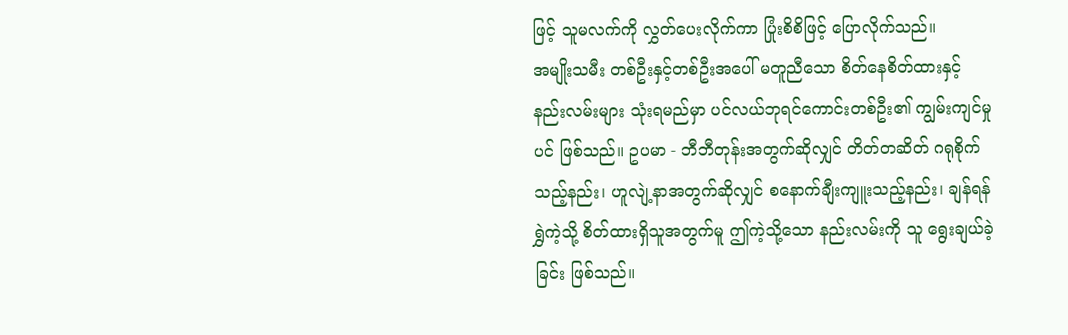ဖြင့် သူမလက်ကို လွှတ်ပေးလိုက်ကာ ပြုံးစိစိဖြင့် ပြောလိုက်သည်။
အမျိုးသမီး တစ်ဦးနှင့်တစ်ဦးအပေါ် မတူညီသော စိတ်နေစိတ်ထားနှင့် နည်းလမ်းများ သုံးရမည်မှာ ပင်လယ်ဘုရင်ကောင်းတစ်ဦး၏ ကျွမ်းကျင်မှုပင် ဖြစ်သည်။ ဥပမာ - ဘီဘီတုန်းအတွက်ဆိုလျှင် တိတ်တဆိတ် ဂရုစိုက်သည့်နည်း၊ ဟူလျဲ့နာအတွက်ဆိုလျှင် စနောက်ချီးကျူးသည့်နည်း၊ ချန်ရန်ရွှဲကဲ့သို့ စိတ်ထားရှိသူအတွက်မူ ဤကဲ့သို့သော နည်းလမ်းကို သူ ရွေးချယ်ခဲ့ခြင်း ဖြစ်သည်။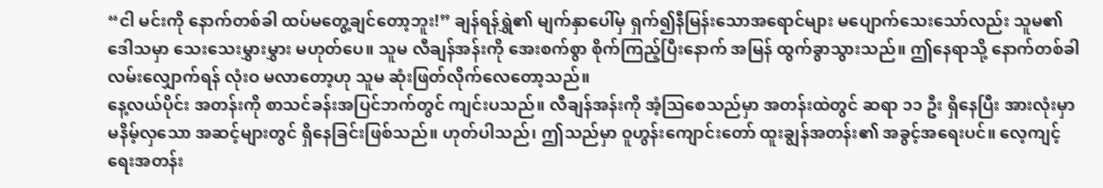“ငါ မင်းကို နောက်တစ်ခါ ထပ်မတွေ့ချင်တော့ဘူး!” ချန်ရန်ရွှဲ၏ မျက်နှာပေါ်မှ ရှက်၍နီမြန်းသောအရောင်များ မပျောက်သေးသော်လည်း သူမ၏ ဒေါသမှာ သေးသေးမွှားမွှား မဟုတ်ပေ။ သူမ လီချန်အန်းကို အေးစက်စွာ စိုက်ကြည့်ပြီးနောက် အမြန် ထွက်ခွာသွားသည်။ ဤနေရာသို့ နောက်တစ်ခါ လမ်းလျှောက်ရန် လုံးဝ မလာတော့ဟု သူမ ဆုံးဖြတ်လိုက်လေတော့သည်။
နေ့လယ်ပိုင်း အတန်းကို စာသင်ခန်းအပြင်ဘက်တွင် ကျင်းပသည်။ လီချန်အန်းကို အံ့သြစေသည်မှာ အတန်းထဲတွင် ဆရာ ၁၁ ဦး ရှိနေပြီး အားလုံးမှာ မနိမ့်လှသော အဆင့်များတွင် ရှိနေခြင်းဖြစ်သည်။ ဟုတ်ပါသည်၊ ဤသည်မှာ ဝူဟွန်းကျောင်းတော် ထူးချွန်အတန်း၏ အခွင့်အရေးပင်။ လေ့ကျင့်ရေးအတန်း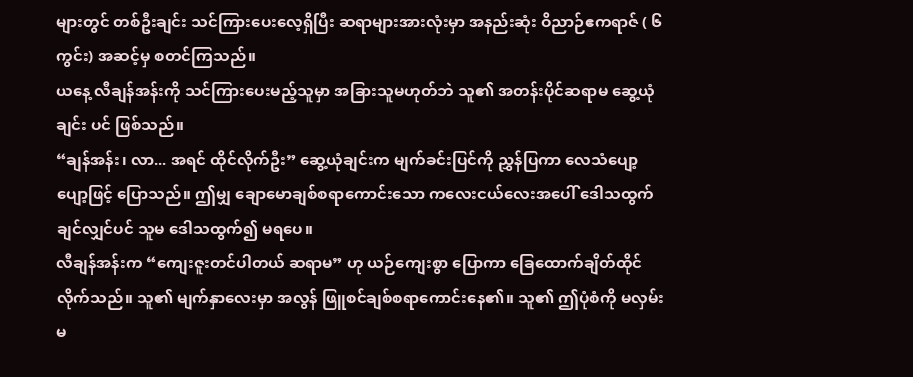များတွင် တစ်ဦးချင်း သင်ကြားပေးလေ့ရှိပြီး ဆရာများအားလုံးမှာ အနည်းဆုံး ဝိညာဉ်ဧကရာဇ် ( ၆ ကွင်း) အဆင့်မှ စတင်ကြသည်။
ယနေ့ လီချန်အန်းကို သင်ကြားပေးမည့်သူမှာ အခြားသူမဟုတ်ဘဲ သူ၏ အတန်းပိုင်ဆရာမ ဆွေ့ယုံချင်း ပင် ဖြစ်သည်။
“ချန်အန်း၊ လာ... အရင် ထိုင်လိုက်ဦး” ဆွေ့ယုံချင်းက မျက်ခင်းပြင်ကို ညွှန်ပြကာ လေသံပျော့ပျော့ဖြင့် ပြောသည်။ ဤမျှ ချောမောချစ်စရာကောင်းသော ကလေးငယ်လေးအပေါ် ဒေါသထွက်ချင်လျှင်ပင် သူမ ဒေါသထွက်၍ မရပေ။
လီချန်အန်းက “ကျေးဇူးတင်ပါတယ် ဆရာမ” ဟု ယဉ်ကျေးစွာ ပြောကာ ခြေထောက်ချိတ်ထိုင်လိုက်သည်။ သူ၏ မျက်နှာလေးမှာ အလွန် ဖြူစင်ချစ်စရာကောင်းနေ၏။ သူ၏ ဤပုံစံကို မလှမ်းမ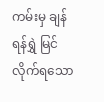ကမ်းမှ ချန်ရန်ရွှဲ မြင်လိုက်ရသော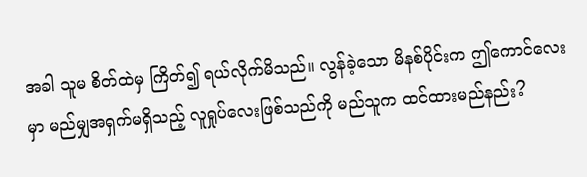အခါ သူမ စိတ်ထဲမှ ကြိတ်၍ ရယ်လိုက်မိသည်။ လွန်ခဲ့သော မိနစ်ပိုင်းက ဤကောင်လေးမှာ မည်မျှအရှက်မရှိသည့် လူရှုပ်လေးဖြစ်သည်ကို မည်သူက ထင်ထားမည်နည်း?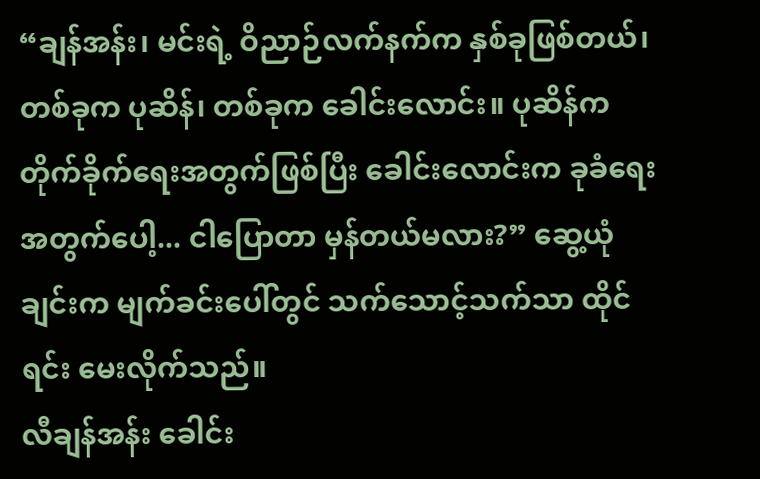“ချန်အန်း၊ မင်းရဲ့ ဝိညာဉ်လက်နက်က နှစ်ခုဖြစ်တယ်၊ တစ်ခုက ပုဆိန်၊ တစ်ခုက ခေါင်းလောင်း။ ပုဆိန်က တိုက်ခိုက်ရေးအတွက်ဖြစ်ပြီး ခေါင်းလောင်းက ခုခံရေးအတွက်ပေါ့... ငါပြောတာ မှန်တယ်မလား?” ဆွေ့ယုံချင်းက မျက်ခင်းပေါ်တွင် သက်သောင့်သက်သာ ထိုင်ရင်း မေးလိုက်သည်။
လီချန်အန်း ခေါင်း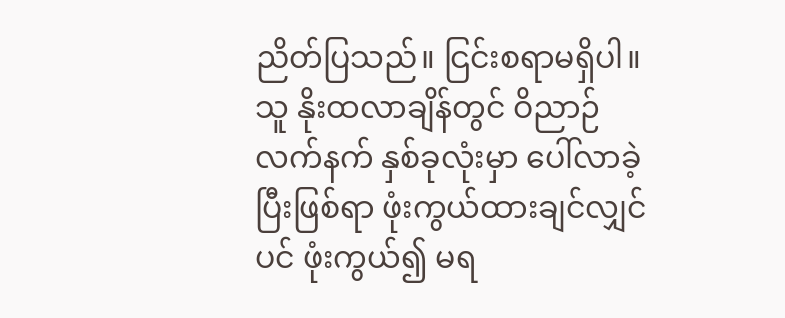ညိတ်ပြသည်။ ငြင်းစရာမရှိပါ။ သူ နိုးထလာချိန်တွင် ဝိညာဉ်လက်နက် နှစ်ခုလုံးမှာ ပေါ်လာခဲ့ပြီးဖြစ်ရာ ဖုံးကွယ်ထားချင်လျှင်ပင် ဖုံးကွယ်၍ မရ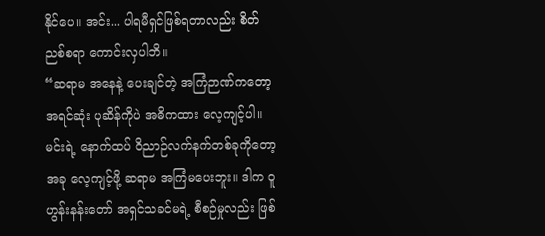နိုင်ပေ။ အင်း... ပါရမီရှင်ဖြစ်ရတာလည်း စိတ်ညစ်စရာ ကောင်းလှပါဘိ။
“ဆရာမ အနေနဲ့ ပေးချင်တဲ့ အကြံဉာဏ်ကတော့ အရင်ဆုံး ပုဆိန်ကိုပဲ အဓိကထား လေ့ကျင့်ပါ။ မင်းရဲ့ နောက်ထပ် ဝိညာဉ်လက်နက်တစ်ခုကိုတော့ အခု လေ့ကျင့်ဖို့ ဆရာမ အကြံမပေးဘူး။ ဒါက ဝူဟွန်းနန်းတော် အရှင်သခင်မရဲ့ စီစဉ်မှုလည်း ဖြစ်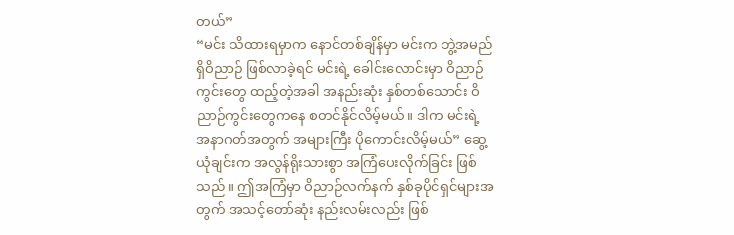တယ်”
“မင်း သိထားရမှာက နောင်တစ်ချိန်မှာ မင်းက ဘွဲ့အမည်ရှိဝိညာဉ် ဖြစ်လာခဲ့ရင် မင်းရဲ့ ခေါင်းလောင်းမှာ ဝိညာဉ်ကွင်းတွေ ထည့်တဲ့အခါ အနည်းဆုံး နှစ်တစ်သောင်း ဝိညာဉ်ကွင်းတွေကနေ စတင်နိုင်လိမ့်မယ်။ ဒါက မင်းရဲ့ အနာဂတ်အတွက် အများကြီး ပိုကောင်းလိမ့်မယ်” ဆွေ့ယုံချင်းက အလွန်ရိုးသားစွာ အကြံပေးလိုက်ခြင်း ဖြစ်သည်။ ဤအကြံမှာ ဝိညာဉ်လက်နက် နှစ်ခုပိုင်ရှင်များအတွက် အသင့်တော်ဆုံး နည်းလမ်းလည်း ဖြစ်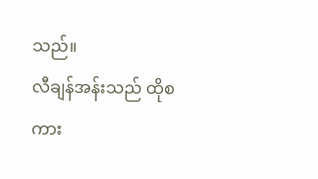သည်။
လီချန်အန်းသည် ထိုစကား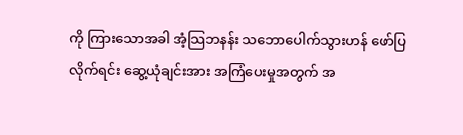ကို ကြားသောအခါ အံ့သြဘနန်း သဘောပေါက်သွားဟန် ဖော်ပြလိုက်ရင်း ဆွေ့ယုံချင်းအား အကြံပေးမှုအတွက် အ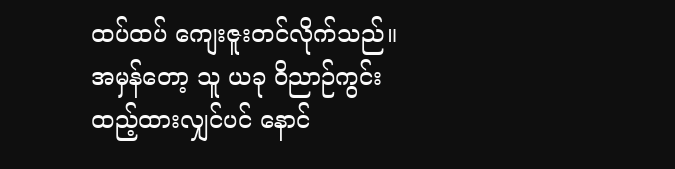ထပ်ထပ် ကျေးဇူးတင်လိုက်သည်။ အမှန်တော့ သူ ယခု ဝိညာဉ်ကွင်း ထည့်ထားလျှင်ပင် နောင်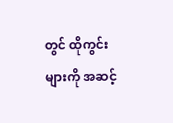တွင် ထိုကွင်းများကို အဆင့်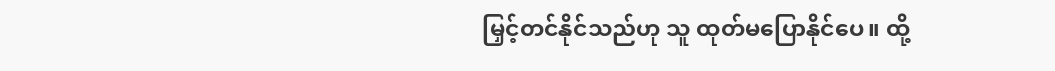မြှင့်တင်နိုင်သည်ဟု သူ ထုတ်မပြောနိုင်ပေ။ ထို့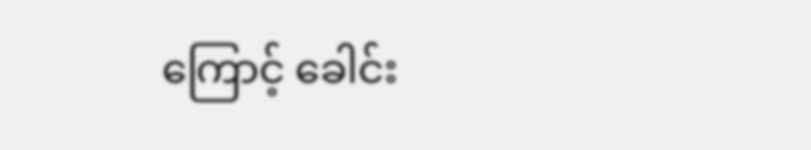ကြောင့် ခေါင်း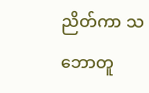ညိတ်ကာ သဘောတူ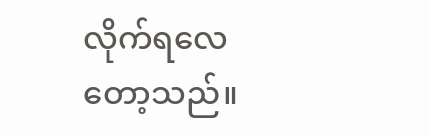လိုက်ရလေတော့သည်။